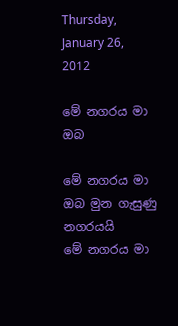Thursday, January 26, 2012

මේ නගරය මා ඔබ

මේ නගරය මා ඔබ මුන ගැසුණු නගරයයි
මේ නගරය මා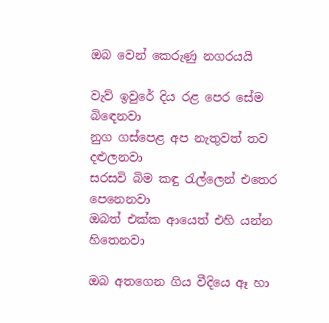ඔබ වෙන් කෙරුණු නගරයයි

වැව් ඉවුරේ දිය රළ පෙර සේම බිඳෙනවා
නුග ගස්පෙළ අප නැතුවත් තව දළුලනවා
සරසවි බිම කඳු රැල්ලෙන් එතෙර පෙනෙනවා
ඔබත් එක්ක ආයෙත් එහි යන්න හිතෙනවා

ඔබ අතගෙන ගිය වීදියෙ ඈ හා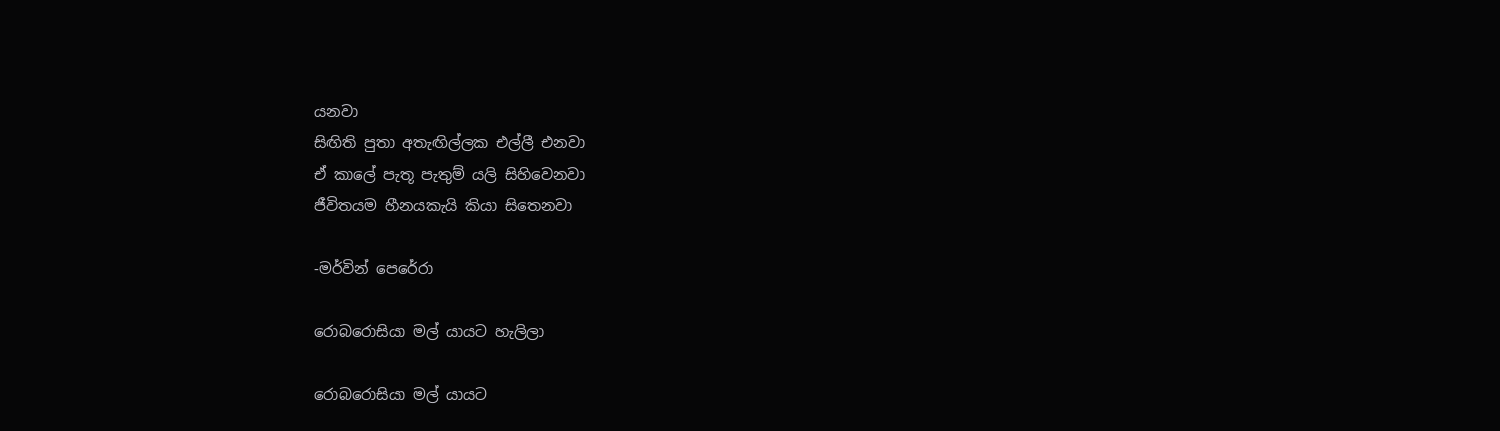යනවා
සිඟිති පුතා අතැඟිල්ලක එල්ලී එනවා
ඒ කාලේ පැතූ පැතුම් යලි සිහිවෙනවා
ජීවිතයම හීනයකැයි කියා සිතෙනවා

-මර්වින් පෙරේරා

රොබරොසියා මල් යායට හැලිලා

රොබරොසියා මල් යායට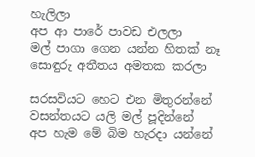හැලිලා
අප ආ පාරේ පාවඩ එලලා
මල් පාගා ගෙන යන්න හිතක් නෑ
සොඳුරු අතීතය අමතක කරලා

සරසවියට හෙට එන මිතුරන්නේ
වසන්තයට යලි මල් පූදින්නේ
අප හැම මේ බිම හැරදා යන්නේ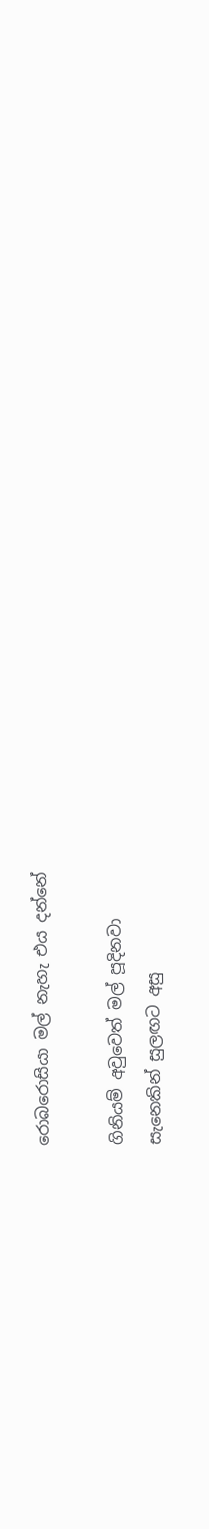රොබරොසියා මල් නැහැ එය දන්නේ

ගිනියම් අවුවෙත් මල් පූදිනවා
සැනෙකින් සුලඟට අසු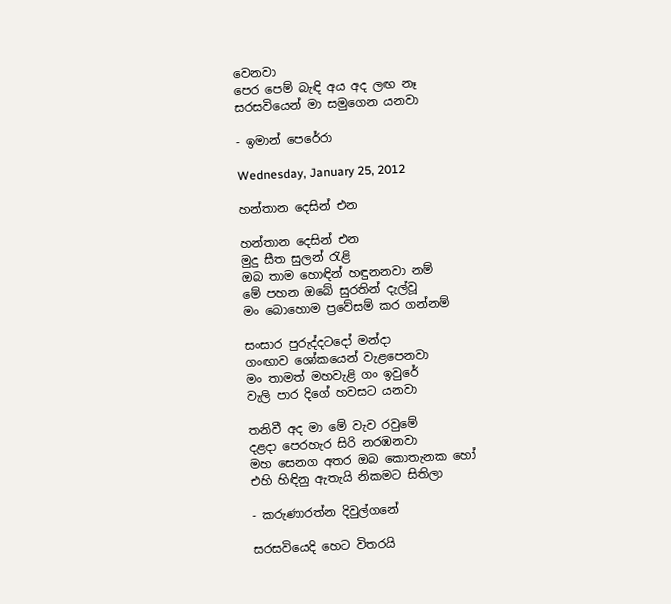වෙනවා
පෙර පෙම් බැඳි අය අද ලඟ නෑ
සරසවියෙන් මා සමුගෙන යනවා

- ඉමාන් පෙරේරා

Wednesday, January 25, 2012

හන්තාන දෙසින් එන

හන්තාන දෙසින් එන
මුදු සීත සුලන් රැළි
ඔබ තාම හොඳින් හඳුනනවා නම්
මේ පහන ඔබේ සුරතින් දැල්වූ
මං බොහොම ප්‍රවේසම් කර ගන්නම්

සංසාර පුරුද්දටදෝ මන්දා
ගංඟාව ශෝකයෙන් වැළපෙනවා
මං තාමත් මහවැළි ගං ඉවුරේ
වැලි පාර දිගේ හවසට යනවා

තනිවී අද මා මේ වැව රවුමේ
දළදා පෙරහැර සිරි නරඹනවා
මහ සෙනග අතර ඔබ කොතැනක හෝ
එහි හිඳිනු ඇතැයි නිකමට සිතිලා

- කරුණාරත්න දිවුල්ගනේ

සරසවියෙදි හෙට විතරයි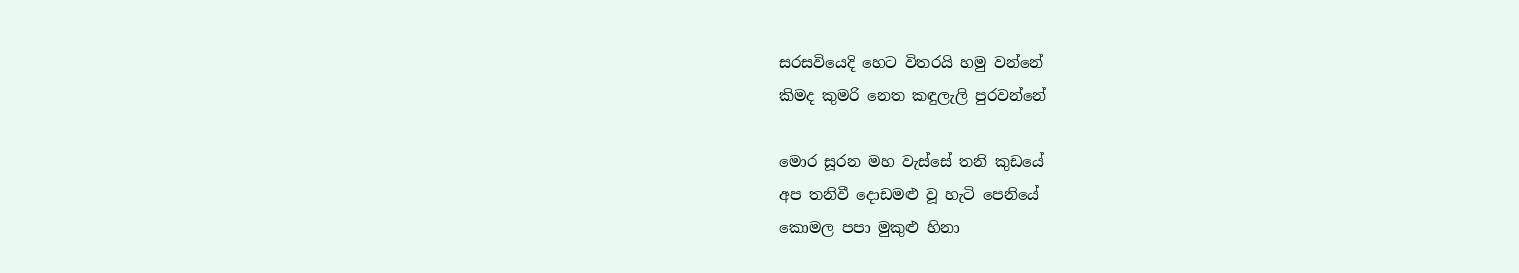සරසවියෙදි හෙට විතරයි හමු වන්නේ
කිමද කුමරි නෙත කඳුලැලි පුරවන්නේ

මොර සූරන මහ වැස්සේ තනි කුඩයේ
අප තනිවී දොඩමළු වූ හැටි පෙනියේ
කොමල පපා මුකුළු හිනා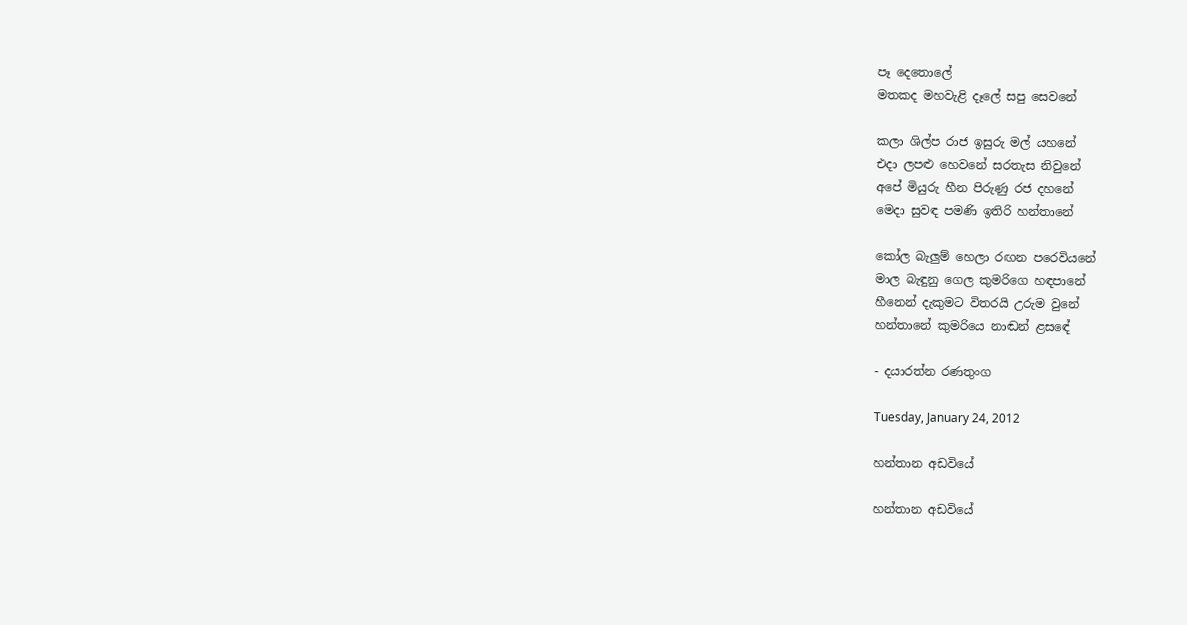පෑ දෙතොලේ
මතකද මහවැළි දෑලේ සපු සෙවනේ

කලා ශිල්ප රාජ ඉසුරු මල් යහනේ
එදා ලපළු හෙවනේ සරතැස නිවුනේ
අපේ මියුරු හීන පිරුණු රජ දහනේ
මෙදා සුවඳ පමණි ඉතිරි හන්තානේ

කෝල බැලුම් හෙලා රඟන පරෙවියනේ
මාල බැඳුනු ගෙල කුමරිගෙ හඳපානේ
හීනෙන් දැකුමට විතරයි උරුම වුනේ
හන්තානේ කුමරියෙ නාඬන් ළසඳේ

- දයාරත්න රණතුංග

Tuesday, January 24, 2012

හන්තාන අඩවියේ

හන්තාන අඩවියේ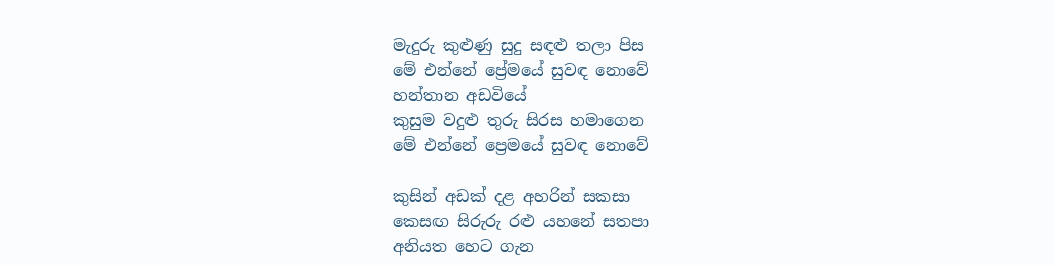මැදුරු කුළුණු සුදු සඳළු තලා පිස
මේ එන්නේ ප්‍රේමයේ සුවඳ නොවේ
හන්තාන අඩවියේ
කුසුම වදුළු තුරු සිරස හමාගෙන
මේ එන්නේ ප්‍රෙමයේ සුවඳ නොවේ

කුසින් අඩක් දළ අහරින් සකසා
කෙසඟ සිරුරු රළු යහනේ සතපා
අනියත හෙට ගැන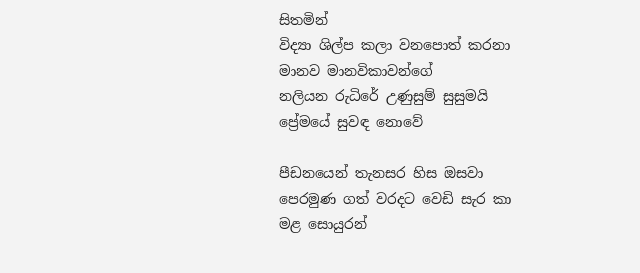සිතමින්
විද්‍යා ශිල්ප කලා වනපොත් කරනා
මානව මානවිකාවන්ගේ
නලියන රුධිරේ උණුසුම් සුසුමයි
ප්‍රේමයේ සුවඳ නොවේ

පීඩනයෙන් තැනසර හිස ඔසවා
පෙරමුණ ගත් වරදට වෙඩි සැර කා
මළ සොයුරන්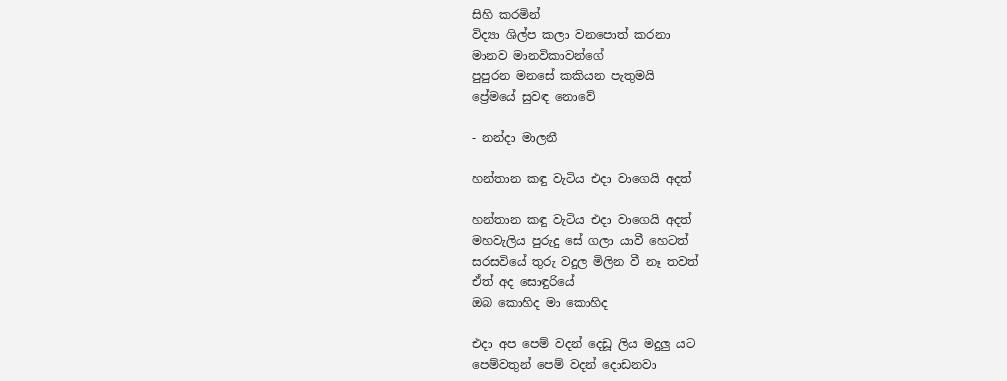සිහි කරමින්
විද්‍යා ශිල්ප කලා වනපොත් කරනා
මානව මානවිකාවන්ගේ
පුපුරන මනසේ කකියන පැතුමයි
ප්‍රේමයේ සුවඳ නොවේ

- නන්දා මාලනී

හන්තාන කඳු වැටිය එදා වාගෙයි අදත්

හන්තාන කඳු වැටිය එදා වාගෙයි අදත්
මහවැලිය පුරුදු සේ ගලා යාවී හෙටත්
සරසවියේ තුරු වදුල මිලින වී නෑ තවත්
ඒත් අද සොඳුරියේ
ඔබ කොහිද මා කොහිද

එදා අප පෙම් වදන් දෙඩූ ලිය මදුලු යට
පෙම්වතුන් පෙම් වදන් දොඩනවා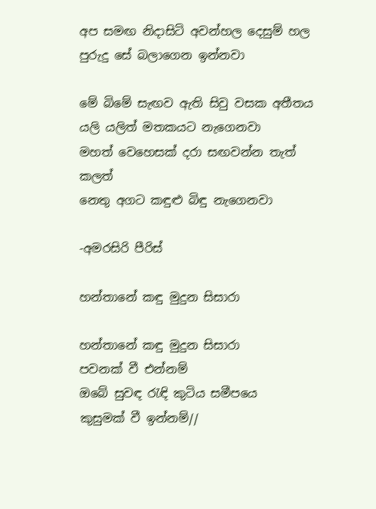අප සමඟ නිදාසිටි අවන්හල දෙසුම් හල
පුරුදු සේ බලාගෙන ඉන්නවා

මේ බිමේ සැඟව ඇති සිවු වසක අතීතය
යලි යලිත් මතකයට නැගෙනවා
මහත් වෙහෙසක් දරා සඟවන්න තැත් කලත්
නෙතු අගට කඳුළු බිඳු නැගෙනවා

-අමරසිරි පීරිස්

හන්තානේ කඳු මුදුන සිසාරා

හන්තානේ කඳු මුදුන සිසාරා
පවනක් වී එන්නම්
ඔබේ සුවඳ රැඳි කුටිය සමීපයෙ
කුසුමක් වී ඉන්නම්//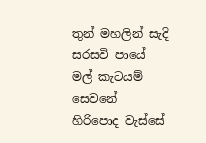තුන් මහලින් සැදි සරසවි පායේ
මල් කැටයම් සෙවනේ
හිරිපොද වැස්සේ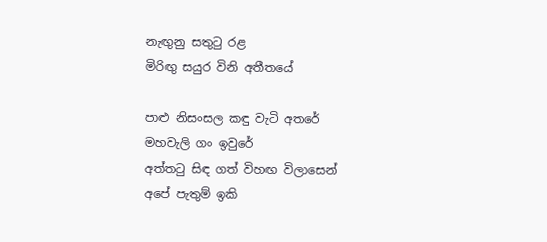නැඟුනු සතුටු රළ
මිරිඟු සයුර විනි අතීතයේ

පාළු නිසංසල කඳු වැටි අතරේ
මහවැලි ගං ඉවුරේ
අත්තටු සිඳ ගත් විහඟ විලාසෙන්
අපේ පැතුම් ඉකි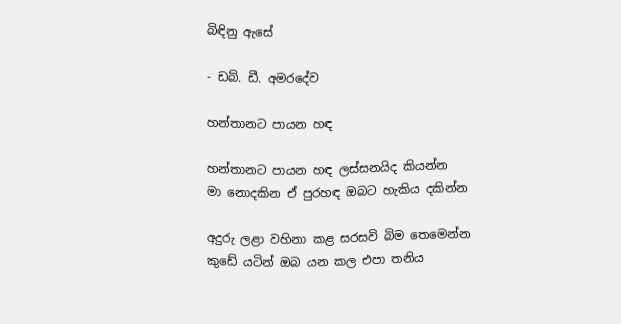බිඳිනු ඇසේ

- ඩබ්. ඩී. අමරදේව

හන්තානට පායන හඳ

හන්තානට පායන හඳ ලස්සනයිද කියන්න
මා නොදකින ඒ පුරහඳ ඔබට හැකිය දකින්න

අදුරු ලළා වහිනා කළ සරසවි බිම තෙමෙන්න
කුඩේ යටින් ඔබ යන කල එපා තනිය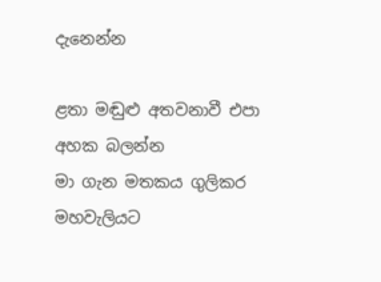දැනෙන්න

ළතා මඬුළු අතවනාවී එපා අහක බලන්න
මා ගැන මතකය ගුලිකර මහවැලියට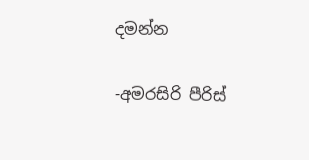දමන්න

-අමරසිරි පීරිස්